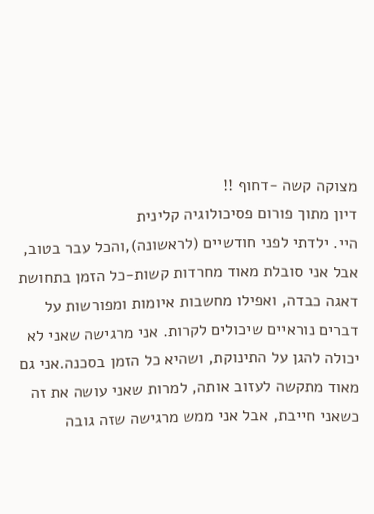מצוקה קשה -דחוף !!
דיון מתוך פורום פסיכולוגיה קלינית
היי. ילדתי לפני חודשיים (לראשונה),והכל עבר בטוב, אבל אני סובלת מאוד מחרדות קשות-כל הזמן בתחושת דאגה כבדה, ואפילו מחשבות איומות ומפורשות על דברים נוראיים שיכולים לקרות. אני מרגישה שאני לא יכולה להגן על התינוקת, ושהיא כל הזמן בסכנה.אני גם מאוד מתקשה לעזוב אותה, למרות שאני עושה את זה כשאני חייבת, אבל אני ממש מרגישה שזה גובה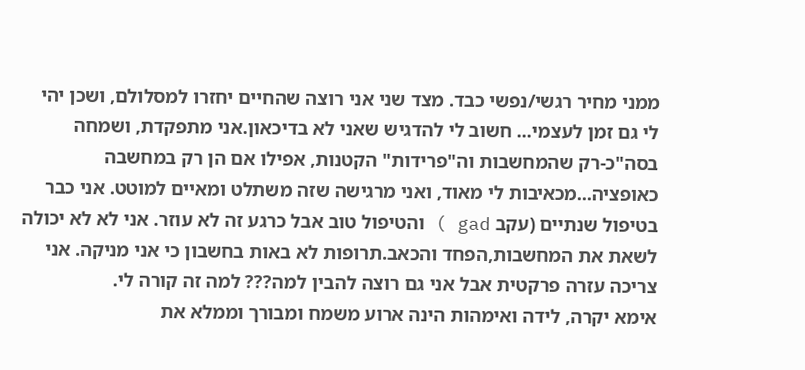ממני מחיר רגשי/נפשי כבד. מצד שני אני רוצה שהחיים יחזרו למסלולם, ושכן יהי לי גם זמן לעצמי... חשוב לי להדגיש שאני לא בדיכאון.אני מתפקדת, ושמחה בסה"כ-רק שהמחשבות וה"פרידות" הקטנות, אפילו אם הן רק במחשבה כאופציה...מכאיבות לי מאוד, ואני מרגישה שזה משתלט ומאיים למוטט. אני כבר בטיפול שנתיים (עקב gad ) והטיפול טוב אבל כרגע זה לא עוזר. אני לא לא יכולה לשאת את המחשבות,הפחד והכאב.תרופות לא באות בחשבון כי אני מניקה. אני צריכה עזרה פרקטית אבל אני גם רוצה להבין למה??? למה זה קורה לי.
אימא יקרה, לידה ואימהות הינה ארוע משמח ומבורך וממלא את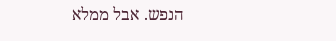הנפש. אבל ממלא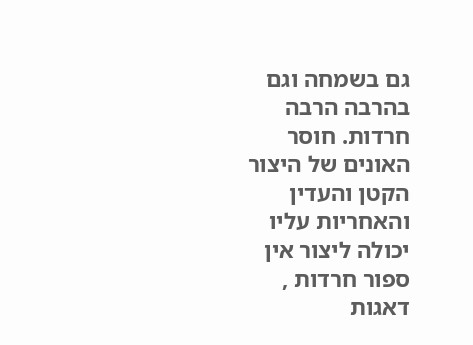גם בשמחה וגם בהרבה הרבה חרדות. חוסר האונים של היצור הקטן והעדין והאחריות עליו יכולה ליצור אין ספור חרדות , דאגות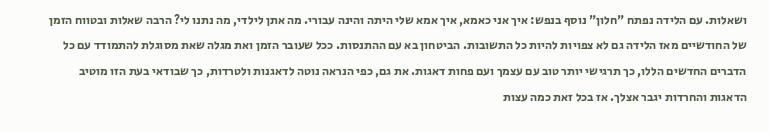ושאלות. עם הלידה נפתח "חלון" נוסף בנפש: איך אני כאמא, איך אמא שלי היתה והינה עבורי. מה אתן לילדי, מה נתנו לי? הרבה שאלות ובטווח הזמן של החודשיים מאז הלידה גם לא צפויות להיות כל התשובות. הביטחון בא עם ההתנסות. ככל שעובר הזמן ואת מגלה שאת מסוגלת להתמודד עם כל הדברים החדשים הללו, כך תרגישי יותר טוב עם עצמך ועם פחות דאגות. את גם, כפי הנראה נוטה לדאגנות ולטרדות, כך שבודאי בעת הזו מוטיב הדאגות והחרדות יגבר אצלך. אז בכל זאת כמה עצות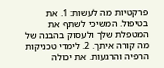פרקטיות מה לעשות: 1. את בטיפול. המשיכי לשתף את המטפלת שלך ולעסוק בהבנה של מה קורה איתך. 2. לימדי טכניקות הרפיה והרגעות. את יכולה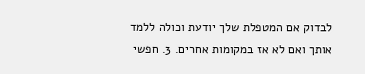לבדוק אם המטפלת שלך יודעת וכולה ללמד אותך ואם לא אז במקומות אחרים. 3. חפשי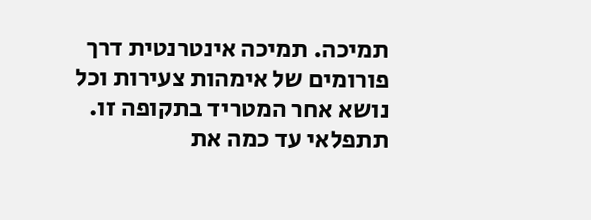תמיכה. תמיכה אינטרנטית דרך פורומים של אימהות צעירות וכל נושא אחר המטריד בתקופה זו. תתפלאי עד כמה את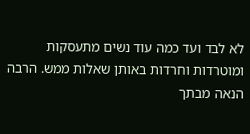לא לבד ועד כמה עוד נשים מתעסקות ומוטרדות וחרדות באותן שאלות ממש. הרבה הנאה מבתך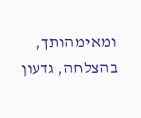ומאימהותך, בהצלחה, גדעון